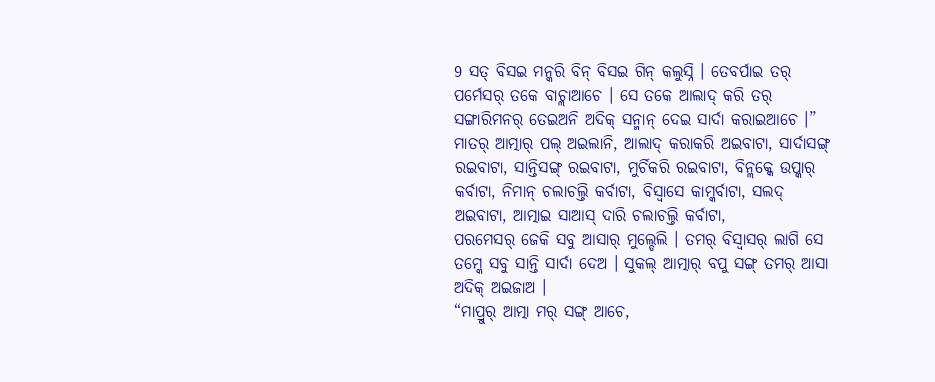9 ସତ୍ ବିସଇ ମନ୍କରି ବିନ୍ ବିସଇ ଗିନ୍ କଲୁସ୍ନି । ତେବର୍ପାଇ ତର୍ ପର୍ମେସର୍ ତକେ ବାଚ୍ଲାଆଚେ । ସେ ତକେ ଆଲାଦ୍ କରି ତର୍ ସଙ୍ଗାରିମନର୍ ତେଇଅନି ଅଦିକ୍ ସନ୍ମାନ୍ ଦେଇ ସାର୍ଦା କରାଇଆଚେ ।”
ମାତର୍ ଆତ୍ମାର୍ ପଲ୍ ଅଇଲାନି, ଆଲାଦ୍ କରାକରି ଅଇବାଟା, ସାର୍ଦାସଙ୍ଗ୍ ରଇବାଟା, ସାନ୍ତିସଙ୍ଗ୍ ରଇବାଟା, ମୁର୍ଚିକରି ରଇବାଟା, ବିନ୍ଲକ୍କେ ଉପ୍କାର୍ କର୍ବାଟା, ନିମାନ୍ ଚଲାଚଲ୍ତି କର୍ବାଟା, ବିସ୍ବାସେ କାମ୍କର୍ବାଟା, ସଲଦ୍ ଅଇବାଟା, ଆତ୍ମାଇ ସାଆସ୍ ଦାରି ଚଲାଚଲ୍ତି କର୍ବାଟା,
ପରମେସର୍ ଜେକି ସବୁ ଆସାର୍ ମୁଲ୍ଡେଲି । ତମର୍ ବିସ୍ବାସର୍ ଲାଗି ସେ ତମ୍କେ ସବୁ ସାନ୍ତି ସାର୍ଦା ଦେଅ । ସୁକଲ୍ ଆତ୍ମାର୍ ବପୁ ସଙ୍ଗ୍ ତମର୍ ଆସା ଅଦିକ୍ ଅଇଜାଅ ।
“ମାପ୍ରୁର୍ ଆତ୍ମା ମର୍ ସଙ୍ଗ୍ ଆଚେ,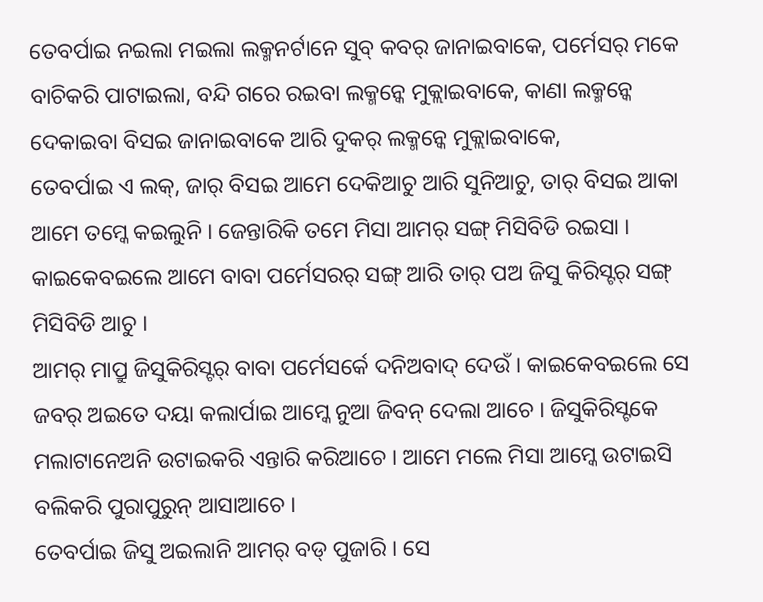ତେବର୍ପାଇ ନଇଲା ମଇଲା ଲକ୍ମନର୍ଟାନେ ସୁବ୍ କବର୍ ଜାନାଇବାକେ, ପର୍ମେସର୍ ମକେ ବାଚିକରି ପାଟାଇଲା, ବନ୍ଦି ଗରେ ରଇବା ଲକ୍ମନ୍କେ ମୁକ୍ଲାଇବାକେ, କାଣା ଲକ୍ମନ୍କେ ଦେକାଇବା ବିସଇ ଜାନାଇବାକେ ଆରି ଦୁକର୍ ଲକ୍ମନ୍କେ ମୁକ୍ଲାଇବାକେ,
ତେବର୍ପାଇ ଏ ଲକ୍, ଜାର୍ ବିସଇ ଆମେ ଦେକିଆଚୁ ଆରି ସୁନିଆଚୁ, ତାର୍ ବିସଇ ଆକା ଆମେ ତମ୍କେ କଇଲୁନି । ଜେନ୍ତାରିକି ତମେ ମିସା ଆମର୍ ସଙ୍ଗ୍ ମିସିବିଡି ରଇସା । କାଇକେବଇଲେ ଆମେ ବାବା ପର୍ମେସରର୍ ସଙ୍ଗ୍ ଆରି ତାର୍ ପଅ ଜିସୁ କିରିସ୍ଟର୍ ସଙ୍ଗ୍ ମିସିବିଡି ଆଚୁ ।
ଆମର୍ ମାପ୍ରୁ ଜିସୁକିରିସ୍ଟର୍ ବାବା ପର୍ମେସର୍କେ ଦନିଅବାଦ୍ ଦେଉଁ । କାଇକେବଇଲେ ସେ ଜବର୍ ଅଇତେ ଦୟା କଲାର୍ପାଇ ଆମ୍କେ ନୁଆ ଜିବନ୍ ଦେଲା ଆଚେ । ଜିସୁକିରିସ୍ଟକେ ମଲାଟାନେଅନି ଉଟାଇକରି ଏନ୍ତାରି କରିଆଚେ । ଆମେ ମଲେ ମିସା ଆମ୍କେ ଉଟାଇସି ବଲିକରି ପୁରାପୁରୁନ୍ ଆସାଆଚେ ।
ତେବର୍ପାଇ ଜିସୁ ଅଇଲାନି ଆମର୍ ବଡ୍ ପୁଜାରି । ସେ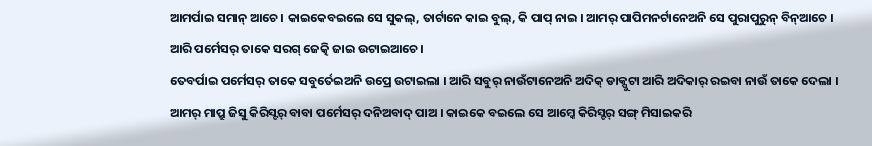ଆମର୍ପାଇ ସମାନ୍ ଆଚେ । କାଇକେବଇଲେ ସେ ସୁକଲ୍, ତାର୍ଟାନେ କାଇ ବୁଲ୍, କି ପାପ୍ ନାଇ । ଆମର୍ ପାପିମନର୍ଟାନେଅନି ସେ ପୁରାପୁରୁନ୍ ବିନ୍ଆଚେ । ଆରି ପର୍ମେସର୍ ତାକେ ସରଗ୍ ଜେତ୍କି ଜାଇ ଉଟାଇଆଚେ ।
ତେବର୍ପାଇ ପର୍ମେସର୍ ତାକେ ସବୁର୍ତେଇଅନି ଉପ୍ରେ ଉଟାଇଲା । ଆରି ସବୁର୍ ନାଉଁଟାନେଅନି ଅଦିକ୍ ଡାକ୍ପୁଟା ଆରି ଅଦିକାର୍ ରଇବା ନାଉଁ ତାକେ ଦେଲା ।
ଆମର୍ ମାପ୍ରୁ ଜିସୁ କିରିସ୍ଟର୍ ବାବା ପର୍ମେସର୍ ଦନିଅବାଦ୍ ପାଅ । କାଇକେ ବଇଲେ ସେ ଆମ୍କେ କିରିସ୍ଟର୍ ସଙ୍ଗ୍ ମିସାଇକରି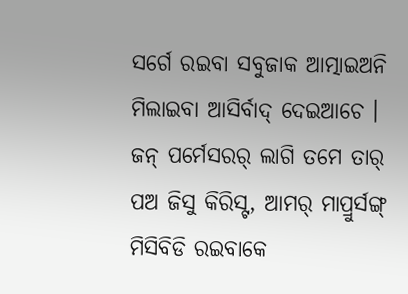ସର୍ଗେ ରଇବା ସବୁଜାକ ଆତ୍ମାଇଅନି ମିଲାଇବା ଆସିର୍ବାଦ୍ ଦେଇଆଚେ ।
ଜନ୍ ପର୍ମେସରର୍ ଲାଗି ତମେ ତାର୍ ପଅ ଜିସୁ କିରିସ୍ଟ, ଆମର୍ ମାପ୍ରୁର୍ସଙ୍ଗ୍ ମିସିବିଡି ରଇବାକେ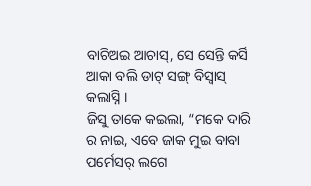ବାଚିଅଇ ଆଚାସ୍, ସେ ସେନ୍ତି କର୍ସି ଆକା ବଲି ଡାଟ୍ ସଙ୍ଗ୍ ବିସ୍ବାସ୍ କଲାସ୍ନି ।
ଜିସୁ ତାକେ କଇଲା, “ମକେ ଦାରି ର ନାଇ, ଏବେ ଜାକ ମୁଇ ବାବା ପର୍ମେସର୍ ଲଗେ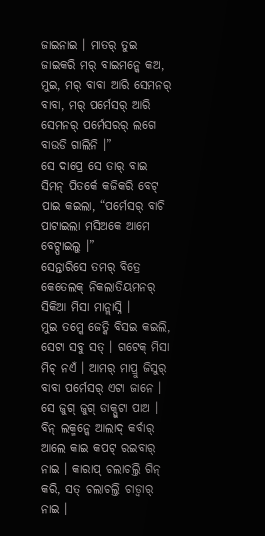ଜାଇନାଇ । ମାତର୍ ତୁଇ ଜାଇକରି ମର୍ ବାଇମନ୍କେ କଅ, ମୁଇ, ମର୍ ବାବା ଆରି ସେମନର୍ ବାବା, ମର୍ ପର୍ମେସର୍ ଆରି ସେମନର୍ ପର୍ମେସରର୍ ଲଗେ ବାଉଡି ଗାଲିନି ।”
ସେ ଦାପ୍ରେ ସେ ତାର୍ ବାଇ ସିମନ୍ ପିତର୍କେ କଜିକରି ବେଟ୍ ପାଇ କଇଲା, “ପର୍ମେସର୍ ବାଚି ପାଟାଇଲା ମସିଅକେ ଆମେ ବେଟ୍ପାଇଲୁ ।”
ସେନ୍ତାରିସେ ତମର୍ ବିତ୍ରେ କେତେଲକ୍ ନିକଲାତିୟମନର୍ ସିକିଆ ମିସା ମାନ୍ଲାସ୍ନି ।
ମୁଇ ତମ୍କେ ଜେତ୍କି ବିସଇ କଇଲି, ସେଟା ସବୁ ସତ୍ । ଗଟେକ୍ ମିସା ମିଚ୍ ନଏଁ । ଆମର୍ ମାପ୍ରୁ ଜିସୁର୍ ବାବା ପର୍ମେସର୍ ଏଟା ଜାନେ । ସେ ଜୁଗ୍ ଜୁଗ୍ ଡାକ୍ପୁଟା ପାଅ ।
ବିନ୍ ଲକ୍ମନ୍କେ ଆଲାଦ୍ କର୍ବାର୍ ଆଲେ କାଇ କପଟ୍ ରଇବାର୍ ନାଇ । କାରାପ୍ ଚଲାଚଲ୍ତି ଗିନ୍ କରି, ସତ୍ ଚଲାଚଲ୍ତି ଚାଡ୍ବାର୍ ନାଇ ।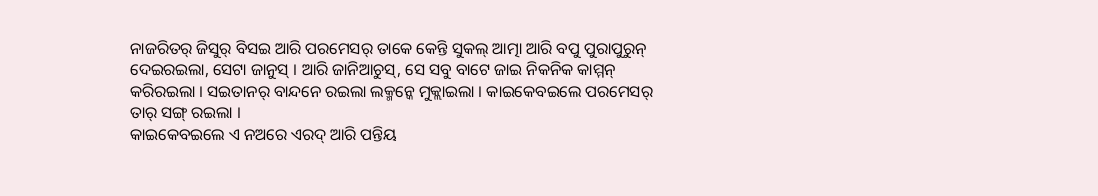ନାଜରିତର୍ ଜିସୁର୍ ବିସଇ ଆରି ପରମେସର୍ ତାକେ କେନ୍ତି ସୁକଲ୍ ଆତ୍ମା ଆରି ବପୁ ପୁରାପୁରୁନ୍ ଦେଇରଇଲା, ସେଟା ଜାନୁସ୍ । ଆରି ଜାନିଆଚୁସ୍, ସେ ସବୁ ବାଟେ ଜାଇ ନିକନିକ କାମ୍ମନ୍ କରିରଇଲା । ସଇତାନର୍ ବାନ୍ଦନେ ରଇଲା ଲକ୍ମନ୍କେ ମୁକ୍ଲାଇଲା । କାଇକେବଇଲେ ପରମେସର୍ ତାର୍ ସଙ୍ଗ୍ ରଇଲା ।
କାଇକେବଇଲେ ଏ ନଅରେ ଏରଦ୍ ଆରି ପନ୍ତିୟ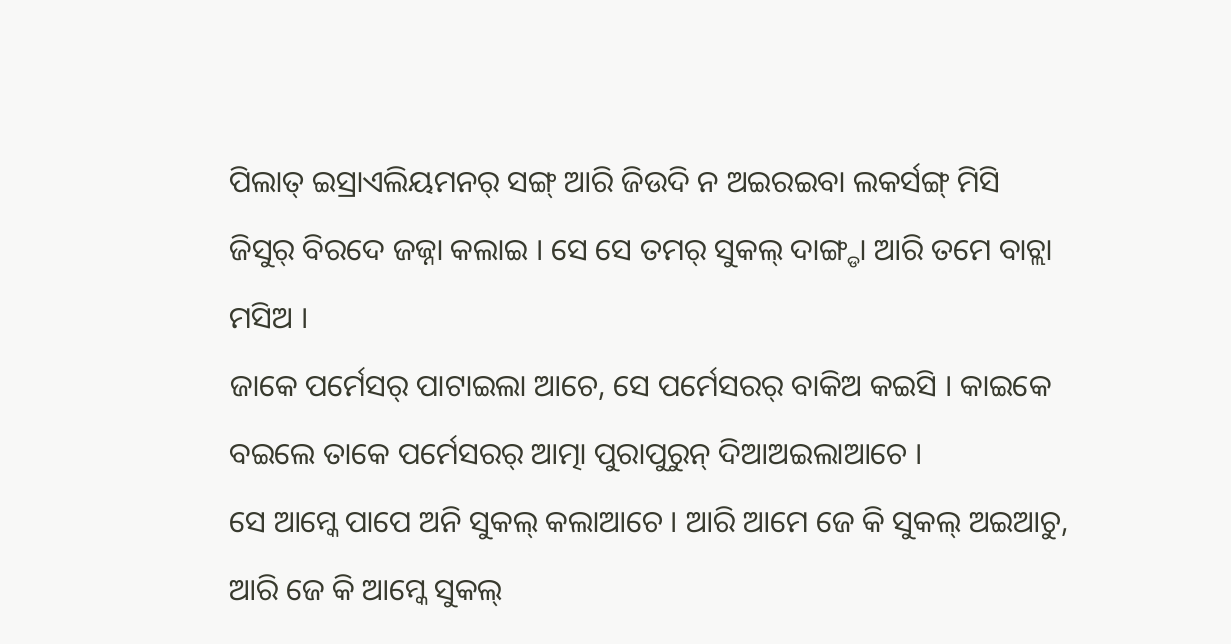ପିଲାତ୍ ଇସ୍ରାଏଲିୟମନର୍ ସଙ୍ଗ୍ ଆରି ଜିଉଦି ନ ଅଇରଇବା ଲକର୍ସଙ୍ଗ୍ ମିସି ଜିସୁର୍ ବିରଦେ ଜଜ୍ନା କଲାଇ । ସେ ସେ ତମର୍ ସୁକଲ୍ ଦାଙ୍ଗ୍ଡା ଆରି ତମେ ବାଚ୍ଲା ମସିଅ ।
ଜାକେ ପର୍ମେସର୍ ପାଟାଇଲା ଆଚେ, ସେ ପର୍ମେସରର୍ ବାକିଅ କଇସି । କାଇକେ ବଇଲେ ତାକେ ପର୍ମେସରର୍ ଆତ୍ମା ପୁରାପୁରୁନ୍ ଦିଆଅଇଲାଆଚେ ।
ସେ ଆମ୍କେ ପାପେ ଅନି ସୁକଲ୍ କଲାଆଚେ । ଆରି ଆମେ ଜେ କି ସୁକଲ୍ ଅଇଆଚୁ, ଆରି ଜେ କି ଆମ୍କେ ସୁକଲ୍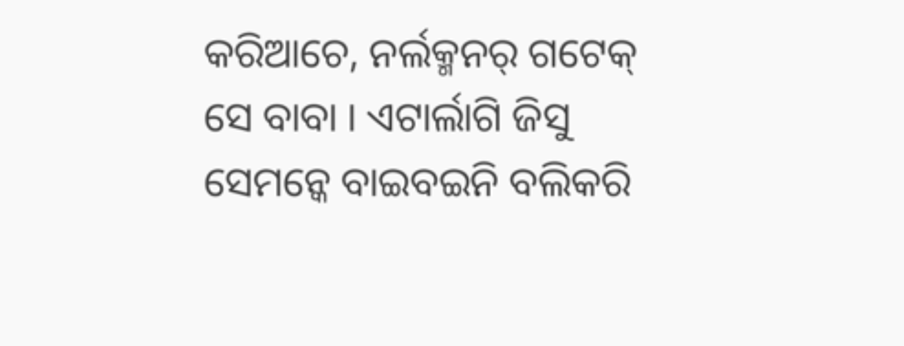କରିଆଚେ, ନର୍ଲକ୍ମନର୍ ଗଟେକ୍ ସେ ବାବା । ଏଟାର୍ଲାଗି ଜିସୁ ସେମନ୍କେ ବାଇବଇନି ବଲିକରି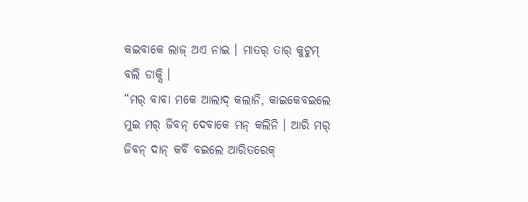କଇବାକେ ଲାଜ୍ ଅଏ ନାଇ । ମାତର୍ ତାର୍ କୁଟୁମ୍ ବଲି ଡାକ୍ସି ।
“ମର୍ ବାବା ମକେ ଆଲାଦ୍ କଲାନି, କାଇକେବଇଲେ ମୁଇ ମର୍ ଜିବନ୍ ଦେବାକେ ମନ୍ କଲିନି । ଆରି ମର୍ ଜିବନ୍ ଦାନ୍ କର୍ବି ବଇଲେ ଆରିତରେକ୍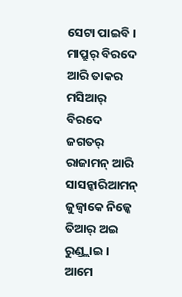ସେଟା ପାଇବି ।
ମାପ୍ରୁର୍ ବିରଦେ ଆରି ତାକର ମସିଆର୍ ବିରଦେ ଜଗତର୍ ରାଜାମନ୍ ଆରି ସାସନ୍କାରିଆମନ୍ ଜୁଜ୍ବାକେ ନିଜ୍କେ ତିଆର୍ ଅଇ ରୁଣ୍ଡ୍ଲାଇ ।
ଆମେ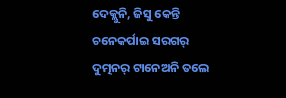ଦେକ୍ଲୁନି, ଜିସୁ କେନ୍ତି ଚନେକର୍ପାଇ ସରଗର୍ ଦୁତ୍ମନର୍ ଟାନେଅନି ତଲେ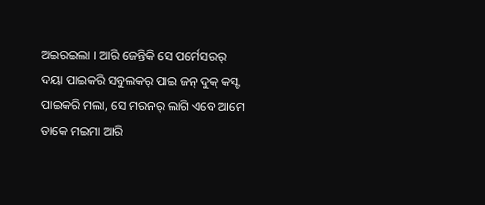ଅଇରଇଲା । ଆରି ଜେନ୍ତିକି ସେ ପର୍ମେସରର୍ ଦୟା ପାଇକରି ସବୁଲକର୍ ପାଇ ଜନ୍ ଦୁକ୍ କସ୍ଟ ପାଇକରି ମଲା, ସେ ମରନର୍ ଲାଗି ଏବେ ଆମେ ତାକେ ମଇମା ଆରି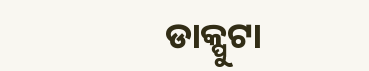ଡାକ୍ପୁଟା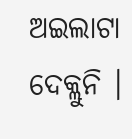ଅଇଲାଟା ଦେକ୍ଲୁନି ।